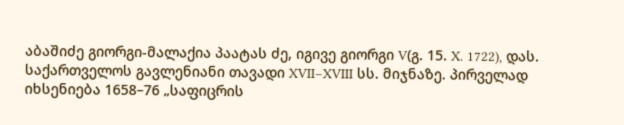აბაშიძე გიორგი-მალაქია პაატას ძე, იგივე გიორგი V(გ. 15. X. 1722), დას. საქართველოს გავლენიანი თავადი XVII–XVIII სს. მიჯნაზე. პირველად იხსენიება 1658–76 „საფიცრის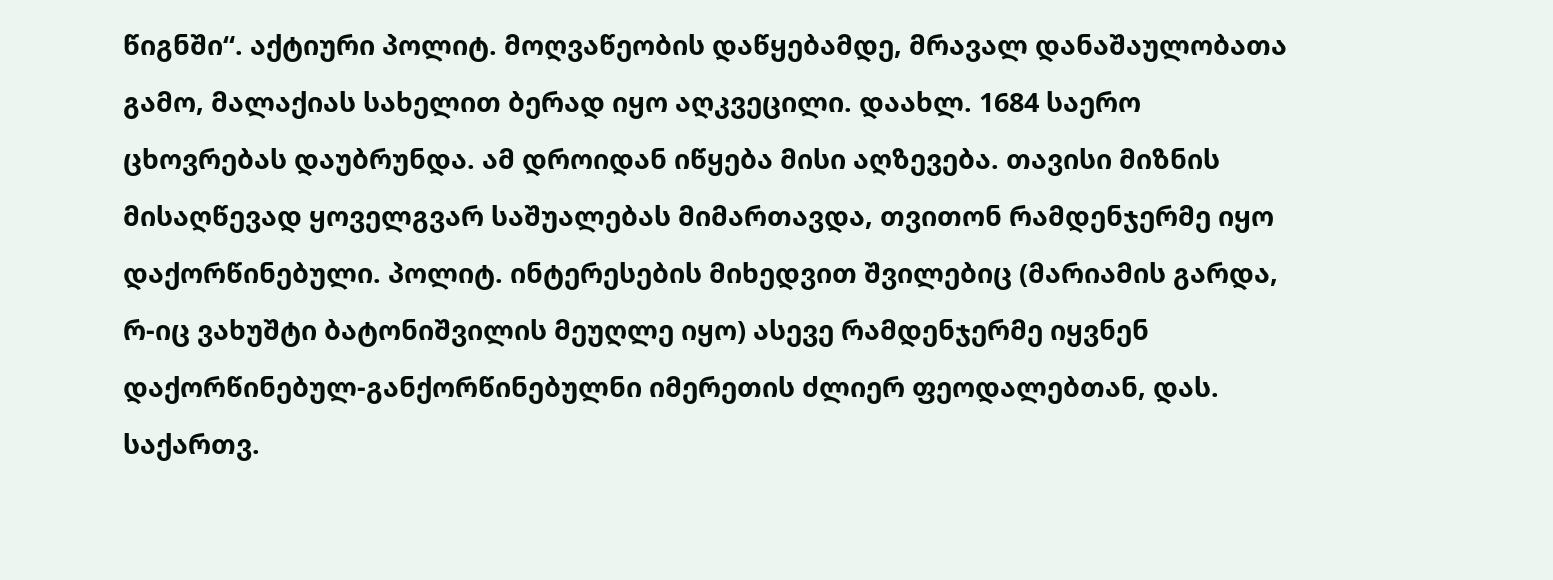წიგნში“. აქტიური პოლიტ. მოღვაწეობის დაწყებამდე, მრავალ დანაშაულობათა გამო, მალაქიას სახელით ბერად იყო აღკვეცილი. დაახლ. 1684 საერო ცხოვრებას დაუბრუნდა. ამ დროიდან იწყება მისი აღზევება. თავისი მიზნის მისაღწევად ყოველგვარ საშუალებას მიმართავდა, თვითონ რამდენჯერმე იყო დაქორწინებული. პოლიტ. ინტერესების მიხედვით შვილებიც (მარიამის გარდა, რ-იც ვახუშტი ბატონიშვილის მეუღლე იყო) ასევე რამდენჯერმე იყვნენ დაქორწინებულ-განქორწინებულნი იმერეთის ძლიერ ფეოდალებთან, დას. საქართვ.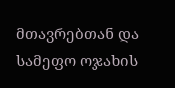მთავრებთან და სამეფო ოჯახის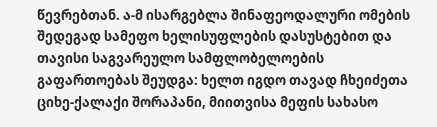წევრებთან. ა-მ ისარგებლა შინაფეოდალური ომების შედეგად სამეფო ხელისუფლების დასუსტებით და თავისი საგვარეულო სამფლობელოების გაფართოებას შეუდგა: ხელთ იგდო თავად ჩხეიძეთა ციხე-ქალაქი შორაპანი, მიითვისა მეფის სახასო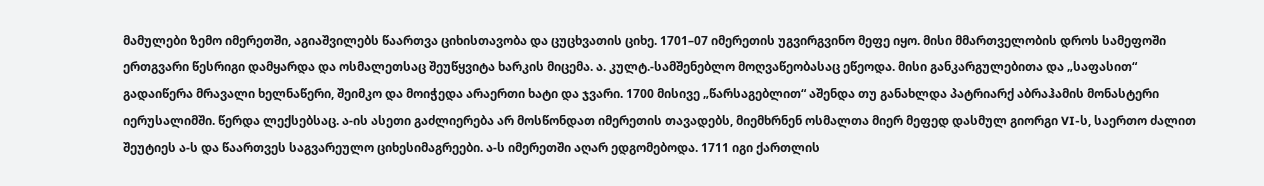მამულები ზემო იმერეთში, აგიაშვილებს წაართვა ციხისთავობა და ცუცხვათის ციხე. 1701–07 იმერეთის უგვირგვინო მეფე იყო. მისი მმართველობის დროს სამეფოში ერთგვარი წესრიგი დამყარდა და ოსმალეთსაც შეუწყვიტა ხარკის მიცემა. ა. კულტ.-სამშენებლო მოღვაწეობასაც ეწეოდა. მისი განკარგულებითა და „საფასით“ გადაიწერა მრავალი ხელნაწერი, შეიმკო და მოიჭედა არაერთი ხატი და ჯვარი. 1700 მისივე „წარსაგებლით“ აშენდა თუ განახლდა პატრიარქ აბრაჰამის მონასტერი იერუსალიმში. წერდა ლექსებსაც. ა-ის ასეთი გაძლიერება არ მოსწონდათ იმერეთის თავადებს, მიემხრნენ ოსმალთა მიერ მეფედ დასმულ გიორგი VI-ს, საერთო ძალით შეუტიეს ა-ს და წაართვეს საგვარეულო ციხესიმაგრეები. ა-ს იმერეთში აღარ ედგომებოდა. 1711 იგი ქართლის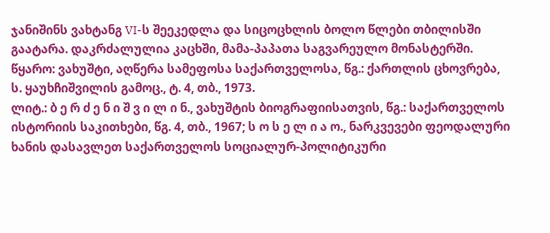ჯანიშინს ვახტანგ VI-ს შეეკედლა და სიცოცხლის ბოლო წლები თბილისში გაატარა. დაკრძალულია კაცხში, მამა-პაპათა საგვარეულო მონასტერში.
წყარო: ვახუშტი, აღწერა სამეფოსა საქართველოსა, წგ.: ქართლის ცხოვრება, ს. ყაუხჩიშვილის გამოც., ტ. 4, თბ., 1973.
ლიტ.: ბ ე რ ძ ე ნ ი შ ვ ი ლ ი ნ., ვახუშტის ბიოგრაფიისათვის, წგ.: საქართველოს ისტორიის საკითხები, წგ. 4, თბ., 1967; ს ო ს ე ლ ი ა ო., ნარკვევები ფეოდალური ხანის დასავლეთ საქართველოს სოციალურ-პოლიტიკური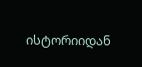ისტორიიდან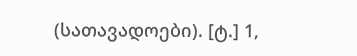(სათავადოები). [ტ.] 1,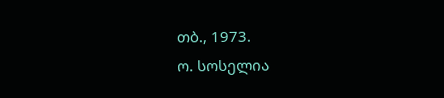თბ., 1973.
ო. სოსელია